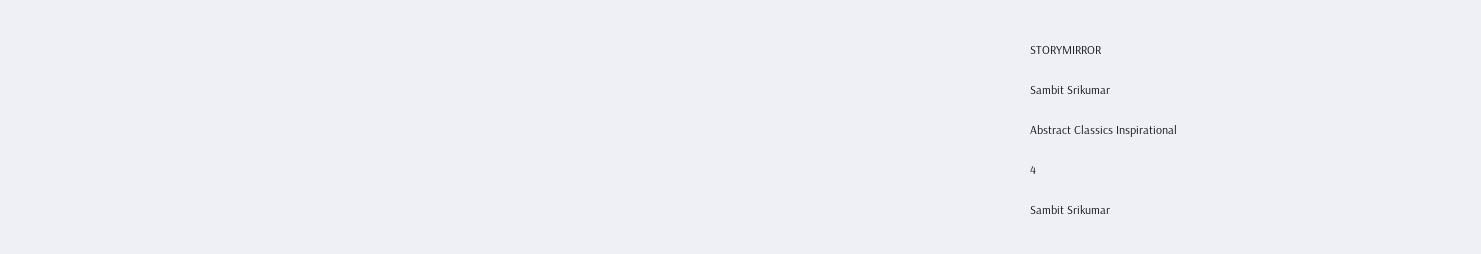STORYMIRROR

Sambit Srikumar

Abstract Classics Inspirational

4

Sambit Srikumar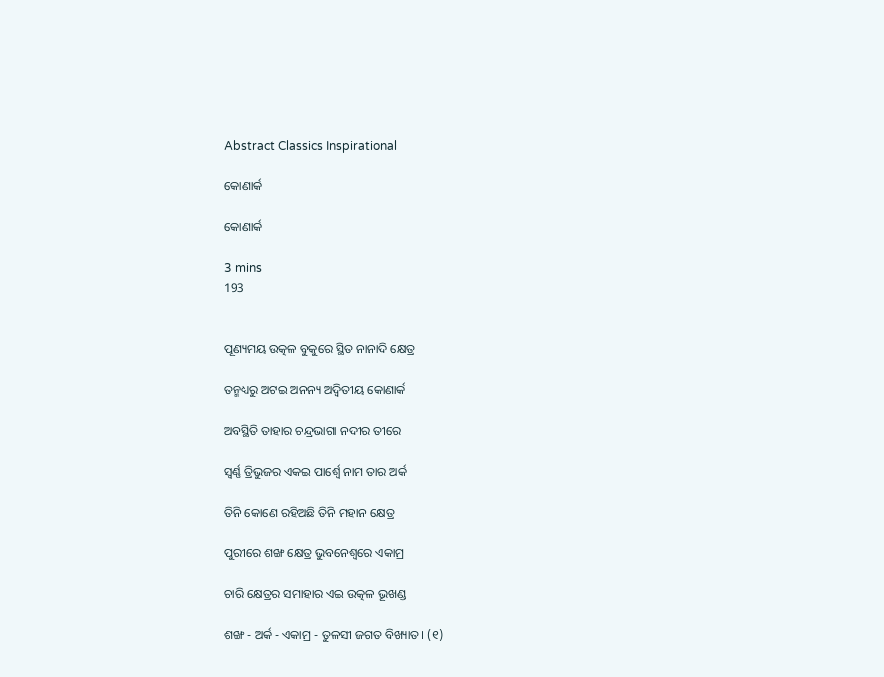Abstract Classics Inspirational

କୋଣାର୍କ

କୋଣାର୍କ

3 mins
193


ପୂଣ୍ୟମୟ ଉତ୍କଳ ବୁକୁରେ ସ୍ଥିତ ନାନାଦି କ୍ଷେତ୍ର

ତନ୍ମଧ୍ୟରୁ ଅଟଇ ଅନନ୍ୟ ଅଦ୍ବିତୀୟ କୋଣାର୍କ

ଅବସ୍ଥିତି ତାହାର ଚନ୍ଦ୍ରଭାଗା ନଦୀର ତୀରେ

ସ୍ବର୍ଣ୍ଣ ତ୍ରିଭୁଜର ଏକଇ ପାର୍ଶ୍ଵେ ନାମ ତାର ଅର୍କ

ତିନି କୋଣେ ରହିଅଛି ତିନି ମହାନ କ୍ଷେତ୍ର

ପୁରୀରେ ଶଙ୍ଖ କ୍ଷେତ୍ର ଭୁବନେଶ୍ଵରେ ଏକାମ୍ର

ଚାରି କ୍ଷେତ୍ରର ସମାହାର ଏଇ ଉତ୍କଳ ଭୂଖଣ୍ଡ

ଶଙ୍ଖ - ଅର୍କ - ଏକାମ୍ର - ତୁଳସୀ ଜଗତ ବିଖ୍ୟାତ। (୧)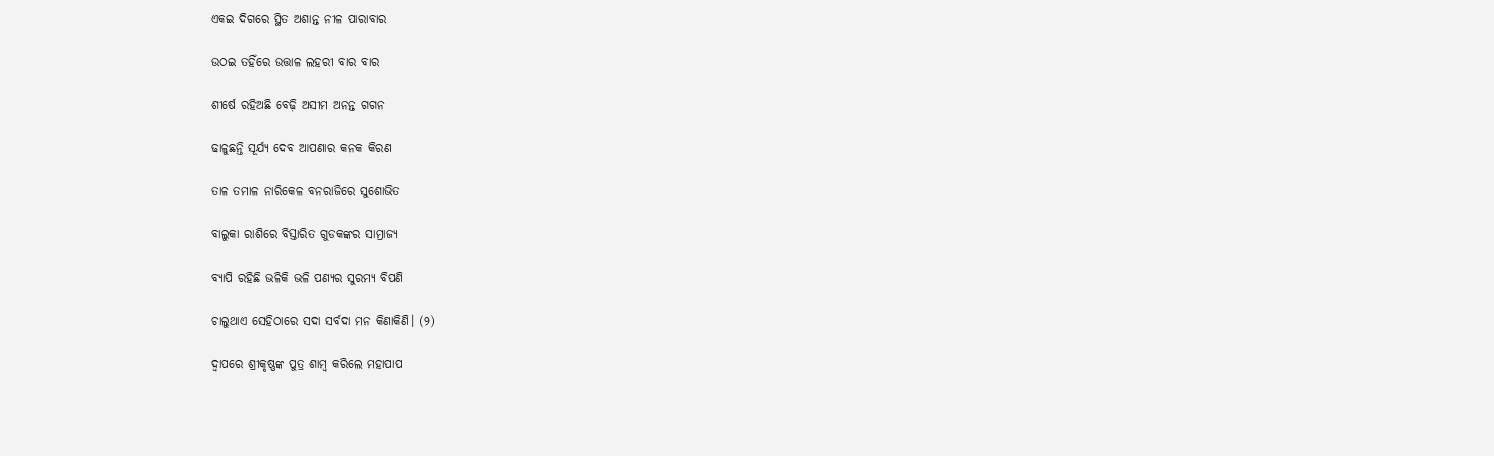ଏକଇ ଦିଗରେ ସ୍ଥିତ ଅଶାନ୍ତ ନୀଳ ପାରାବାର

ଉଠଇ ତହିଁରେ ଉତ୍ତାଳ ଲହରୀ ବାର ବାର

ଶୀର୍ଷେ ରହିଅଛି ବେଢ଼ି ଅସୀମ ଅନନ୍ତ ଗଗନ

ଢାଳୁଛନ୍ତି ସୂର୍ଯ୍ୟ ଦେବ ଆପଣାର କନକ କିରଣ

ତାଳ ତମାଳ ନାରିକେଳ ବନରାଜିରେ ସୁଶୋଭିତ

ବାଲୁକା ରାଶିରେ ବିସ୍ତାରିତ ଗୁଡକଙ୍କର ସାମ୍ରାଜ୍ୟ

ବ୍ଯାପି ରହିଛି ଭଳିକି ଭଳି ପଣ୍ଯର ସୁରମ୍ୟ ବିପଣି

ଚାଲୁଥାଏ ସେହିଠାରେ ସଦା ସର୍ବଦା ମନ କିଣାକିଣି। (୨)

ଦ୍ବାପରେ ଶ୍ରୀକୃଷ୍ଣଙ୍କ ପୁତ୍ର ଶାମ୍ବ କରିଲେ ମହାପାପ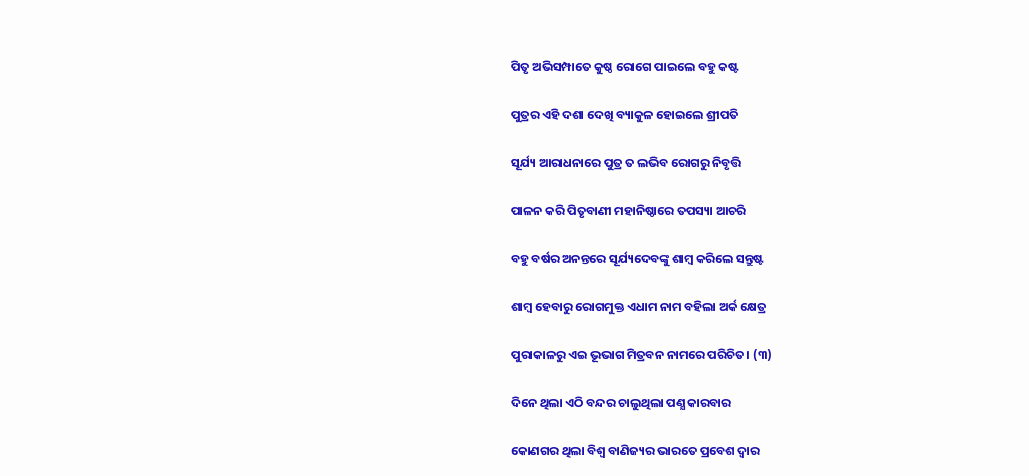ପିତୃ ଅଭିସମ୍ପାତେ କୁଷ୍ଠ ରୋଗେ ପାଇଲେ ବହୁ କଷ୍ଟ

ପୁତ୍ରର ଏହି ଦଶା ଦେଖି ବ୍ୟାକୁଳ ହୋଇଲେ ଶ୍ରୀପତି

ସୂର୍ଯ୍ୟ ଆରାଧନାରେ ପୁତ୍ର ତ ଲଭିବ ରୋଗରୁ ନିବୃତ୍ତି

ପାଳନ କରି ପିତୃବାଣୀ ମହାନିଷ୍ଠାରେ ତପସ୍ୟା ଆଚରି

ବହୁ ବର୍ଷର ଅନନ୍ତରେ ସୂର୍ଯ୍ୟଦେବଙ୍କୁ ଶାମ୍ବ କରିଲେ ସନ୍ତୁଷ୍ଟ

ଶାମ୍ବ ହେବାରୁ ରୋଗମୁକ୍ତ ଏଧାମ ନାମ ବହିଲା ଅର୍କ କ୍ଷେତ୍ର

ପୁରାକାଳରୁ ଏଇ ଭୂଭାଗ ମିତ୍ରବନ ନାମରେ ପରିଚିତ। (୩)

ଦିନେ ଥିଲା ଏଠି ବନ୍ଦର ଚାଲୁଥିଲା ପଣ୍ଯ କାରବାର

କୋଣଗର ଥିଲା ବିଶ୍ବ ବାଣିଜ୍ୟର ଭାରତେ ପ୍ରବେଶ ଦ୍ୱାର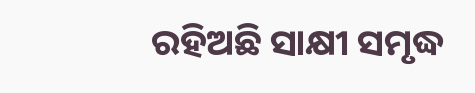ରହିଅଛି ସାକ୍ଷୀ ସମୃଦ୍ଧ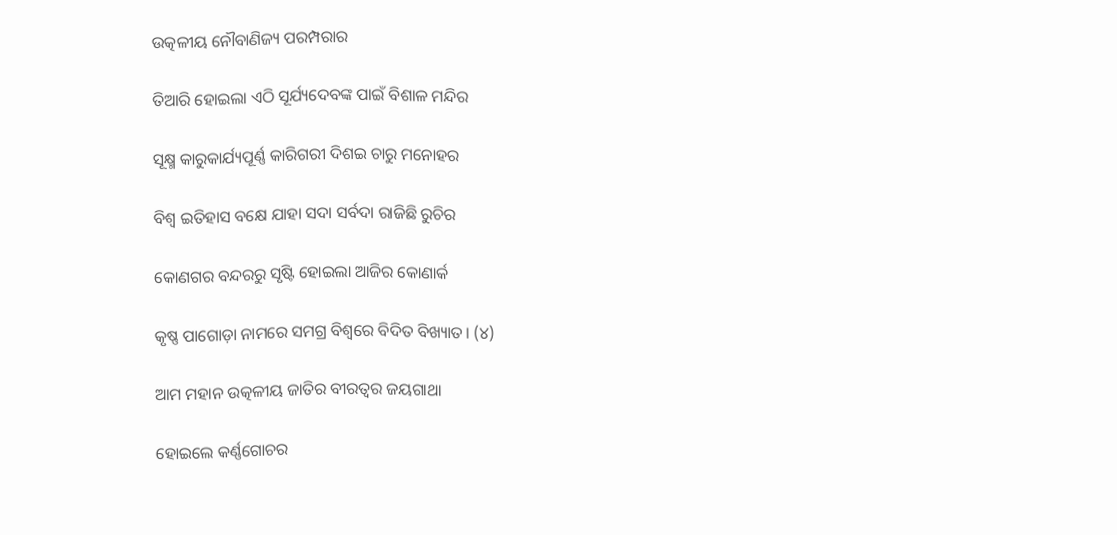ଉତ୍କଳୀୟ ନୌବାଣିଜ୍ୟ ପରମ୍ପରାର

ତିଆରି ହୋଇଲା ଏଠି ସୂର୍ଯ୍ୟଦେବଙ୍କ ପାଇଁ ବିଶାଳ ମନ୍ଦିର

ସୂକ୍ଷ୍ମ କାରୁକାର୍ଯ୍ୟପୂର୍ଣ୍ଣ କାରିଗରୀ ଦିଶଇ ଚାରୁ ମନୋହର

ବିଶ୍ବ ଇତିହାସ ବକ୍ଷେ ଯାହା ସଦା ସର୍ବଦା ରାଜିଛି ରୁଚିର

କୋଣଗର ବନ୍ଦରରୁ ସୃଷ୍ଟି ହୋଇଲା ଆଜିର କୋଣାର୍କ

କୃଷ୍ଣ ପାଗୋଡ଼ା ନାମରେ ସମଗ୍ର ବିଶ୍ବରେ ବିଦିତ ବିଖ୍ୟାତ। (୪)

ଆମ ମହାନ ଉତ୍କଳୀୟ ଜାତିର ବୀରତ୍ବର ଜୟଗାଥା

ହୋଇଲେ କର୍ଣ୍ଣଗୋଚର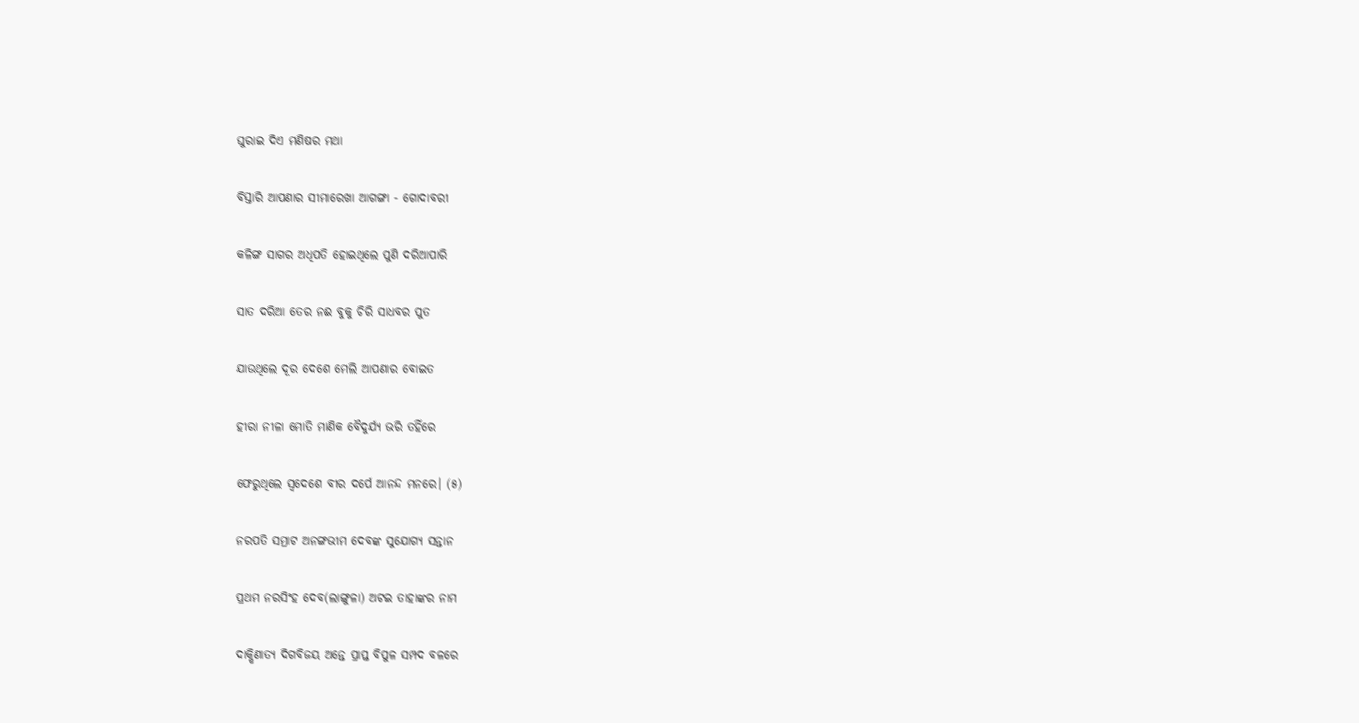ଘୁରାଇ ଦିଏ ମଣିଷର ମଥା

ବିସ୍ତାରି ଆପଣାର ସୀମାରେଖା ଆଗଙ୍ଗା - ଗୋଦାବରୀ

କଳିଙ୍ଗ ସାଗର ଅଧିପତି ହୋଇଥିଲେ ପୁଣି ଦରିଆପାରି

ସାତ ଦରିଆ ତେର ନଈ ବୁକୁ ଚିରି ସାଧବର ପୁତ

ଯାଉଥିଲେ ଦୂର ଦେଶେ ମେଲି ଆପଣାର ବୋଇତ

ହୀରା ନୀଳା ମୋତି ମାଣିକ ବୈଦୁର୍ଯ୍ୟ ଭରି ତହିଁରେ

ଫେରୁଥିଲେ ସ୍ବଦେଶେ ବୀର ଦର୍ପେ ଆନନ୍ଦ ମନରେ। (୫)

ନରପତି ସମ୍ରାଟ ଅନଙ୍ଗଭୀମ ଦେବଙ୍କ ସୁଯୋଗ୍ୟ ସନ୍ତାନ

ପ୍ରଥମ ନରସିଂହ ଦେବ(ଲାଙ୍ଗୁଳା) ଅଟଇ ତାହାଙ୍କର ନାମ

ଦାକ୍ଷିଣାତ୍ୟ ଦିଗବିଜୟ ଅନ୍ତେ ପ୍ରାପ୍ତ ବିପୁଳ ସମ୍ପଦ ବଳରେ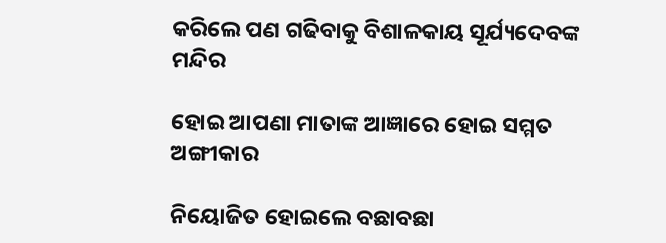କରିଲେ ପଣ ଗଢିବାକୁ ବିଶାଳକାୟ ସୂର୍ଯ୍ୟଦେବଙ୍କ ମନ୍ଦିର

ହୋଇ ଆପଣା ମାତାଙ୍କ ଆଜ୍ଞାରେ ହୋଇ ସମ୍ମତ ଅଙ୍ଗୀକାର

ନିୟୋଜିତ ହୋଇଲେ ବଛାବଛା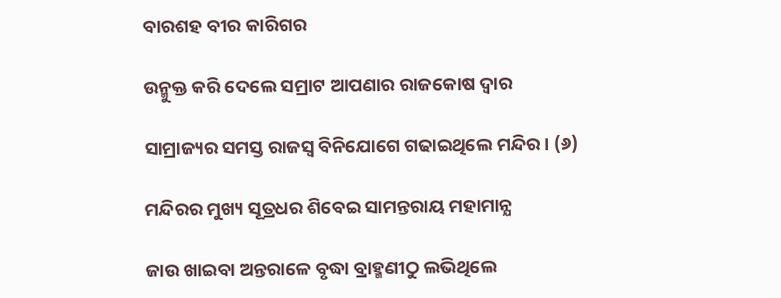ବାରଶହ ବୀର କାରିଗର

ଉନ୍ମୁକ୍ତ କରି ଦେଲେ ସମ୍ରାଟ ଆପଣାର ରାଜକୋଷ ଦ୍ବାର

ସାମ୍ରାଜ୍ୟର ସମସ୍ତ ରାଜସ୍ବ ବିନିଯୋଗେ ଗଢାଇଥିଲେ ମନ୍ଦିର। (୬)

ମନ୍ଦିରର ମୁଖ୍ୟ ସୂତ୍ରଧର ଶିବେଇ ସାମନ୍ତରାୟ ମହାମାନ୍ଯ

ଜାଉ ଖାଇବା ଅନ୍ତରାଳେ ବୃଦ୍ଧା ବ୍ରାହ୍ମଣୀଠୁ ଲଭିଥିଲେ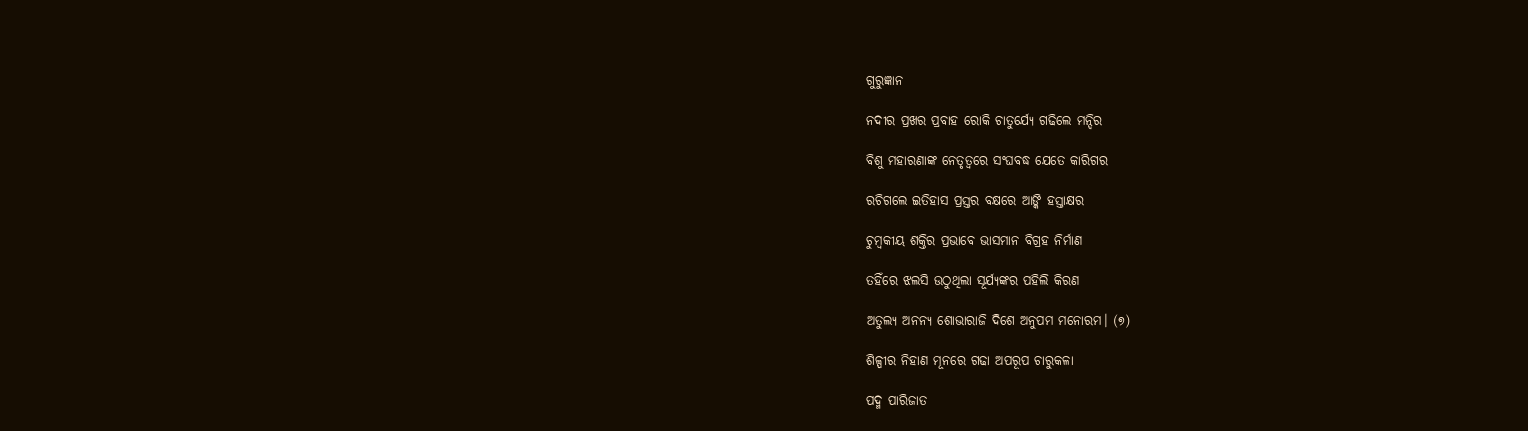ଗୁରୁଜ୍ଞାନ

ନଦୀର ପ୍ରଖର ପ୍ରବାହ ରୋକି ଚାତୁର୍ଯ୍ୟେ ଗଢିଲେ ମନ୍ଦିର

ବିଶୁ ମହାରଣାଙ୍କ ନେତୃତ୍ବରେ ସଂଘବଦ୍ଧ ଯେତେ କାରିଗର

ରଚିଗଲେ ଇତିହାସ ପ୍ରସ୍ତର ବକ୍ଷରେ ଆଙ୍କି ହସ୍ତାକ୍ଷର

ଚୁମ୍ବକୀୟ ଶକ୍ତିର ପ୍ରଭାବେ ଭାସମାନ ବିଗ୍ରହ ନିର୍ମାଣ

ତହିଁରେ ଝଲସି ଉଠୁଥିଲା ସୂର୍ଯ୍ୟଙ୍କର ପହିଲି କିରଣ

ଅତୁଲ୍ୟ ଅନନ୍ଯ ଶୋଭାରାଜି ଦିଶେ ଅନୁପମ ମନୋରମ। (୭)

ଶିଳ୍ପୀର ନିହାଣ ମୂନରେ ଗଢା ଅପରୂପ ଚାରୁକଳା

ପଦ୍ମ ପାରିଜାତ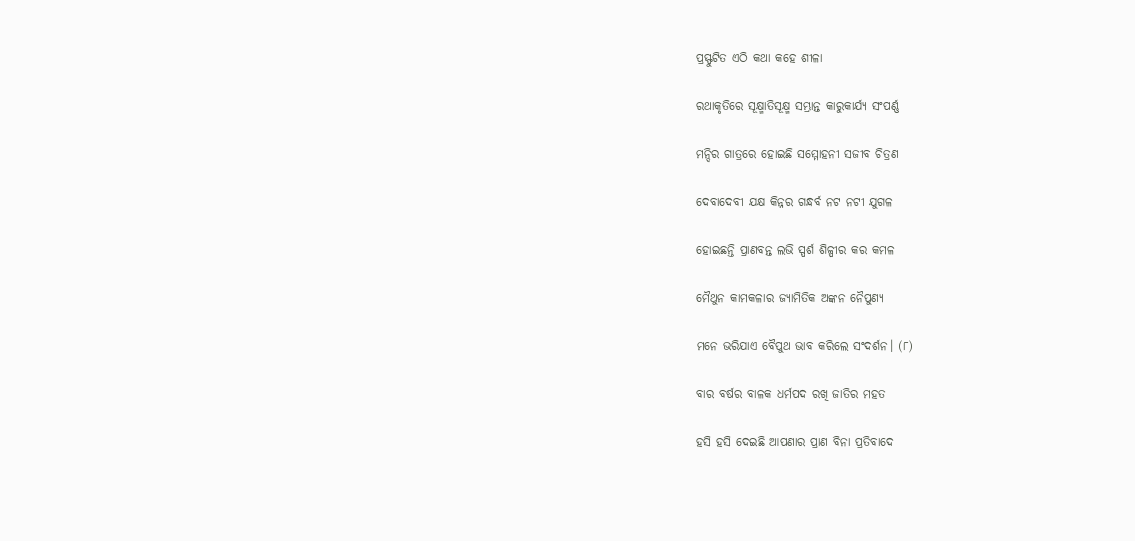ପ୍ରସ୍ଫୁଟିତ ଏଠି କଥା କହେ ଶୀଳା

ରଥାକୃତିରେ ସୂକ୍ଷ୍ମାତିସୂକ୍ଷ୍ମ ସମ୍ଭ୍ରାନ୍ତ କାରୁକାର୍ଯ୍ୟ ସଂପର୍ଣ୍ଣ

ମନ୍ଦିର ଗାତ୍ରରେ ହୋଇଛି ସମ୍ମୋହନୀ ସଜୀବ ଚିତ୍ରଣ

ଦେବାଦେବୀ ଯକ୍ଷ କିନ୍ନର ଗନ୍ଧର୍ବ ନଟ ନଟୀ ଯୁଗଳ

ହୋଇଛନ୍ତି ପ୍ରାଣବନ୍ତ ଲଭି ସ୍ପର୍ଶ ଶିଳ୍ପୀର କର କମଳ

ମୈଥୁନ କାମକଳାର ଜ୍ଯାମିତିକ ଅଙ୍କନ ନୈପୁଣ୍ୟ

ମନେ ଭରିଯାଏ ବୈପୁଥ ଭାବ କରିଲେ ସଂଦର୍ଶନ। (୮)

ବାର ବର୍ଷର ବାଳକ ଧର୍ମପଦ ରଖି ଜାତିର ମହତ

ହସି ହସି ଦେଇଛି ଆପଣାର ପ୍ରାଣ ବିନା ପ୍ରତିବାଦେ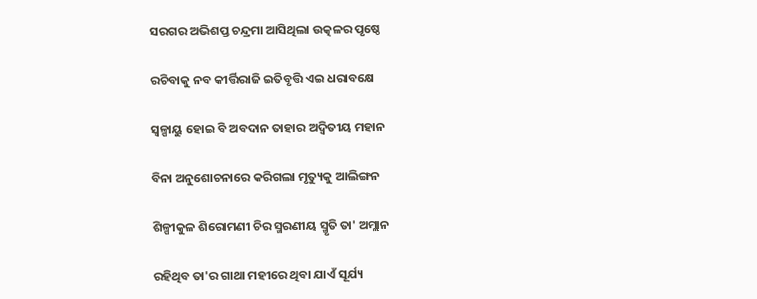ସରଗର ଅଭିଶପ୍ତ ଚନ୍ଦ୍ରମା ଆସିଥିଲା ଉତ୍କଳର ପୃଷ୍ଠେ

ରଚିବାକୁ ନବ କୀର୍ତ୍ତିରାଜି ଇତିବୃତ୍ତି ଏଇ ଧରାବକ୍ଷେ

ସ୍ଵଳ୍ପାୟୁ ହୋଇ ବି ଅବଦାନ ତାହାର ଅଦ୍ବିତୀୟ ମହାନ

ବିନା ଅନୁଶୋଚନାରେ କରିଗଲା ମୃତ୍ୟୁକୁ ଆଲିଙ୍ଗନ

ଶିଳ୍ପୀକୁଳ ଶିରୋମଣୀ ଚିର ସ୍ମରଣୀୟ ସ୍ମୃତି ତା' ଅମ୍ଲାନ

ରହିଥିବ ତା'ର ଗାଥା ମହୀରେ ଥିବା ଯାଏଁ ସୂର୍ଯ୍ୟ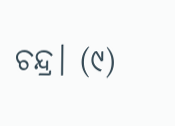ଚନ୍ଦ୍ର। (୯)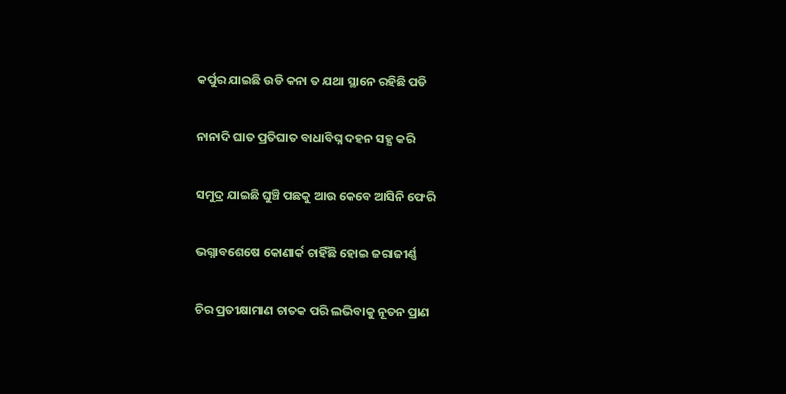କର୍ପୁର ଯାଇଛି ଉଡି କନା ତ ଯଥା ସ୍ଥାନେ ରହିଛି ପଡି

ନାନାଦି ଘାତ ପ୍ରତିଘାତ ବାଧାବିଘ୍ନ ଦହନ ସହ୍ଯ କରି

ସମୁଦ୍ର ଯାଇଛି ଘୁଞ୍ଚି ପଛକୁ ଆଉ କେବେ ଆସିନି ଫେରି

ଭଗ୍ନାବଶେଷେ କୋଣାର୍କ ଚାହିଁଛି ହୋଇ ଜରାଜୀର୍ଣ୍ଣ

ଚିର ପ୍ରତୀକ୍ଷାମାଣ ଚାତକ ପରି ଲଭିବାକୁ ନୂତନ ପ୍ରାଣ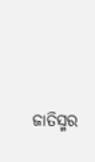ଜାତିସ୍ମର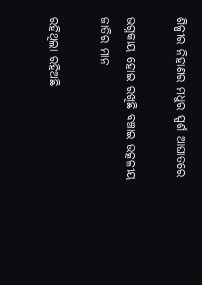ଶିଳ୍ପୀର ନିହାଣର ମଧୁର ସ୍ପର୍ଶ ଆଘାତରେ

ଭଗ୍ନକାୟ ହୋଇ ରଖିଛି ବଞ୍ଚାଇ ଉତ୍କଳୀୟ ଜାତିର ମାନ

ରହିଥିଲା ରହିଅଛି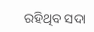ରହିଥିବ ସଦା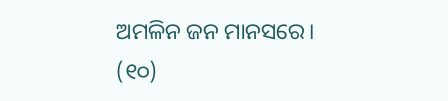ଅମଳିନ ଜନ ମାନସରେ। (୧୦)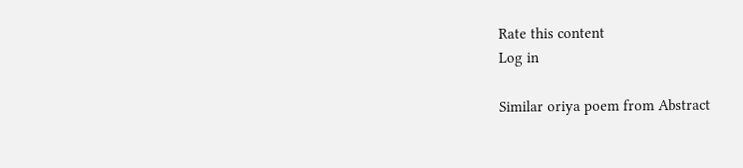Rate this content
Log in

Similar oriya poem from Abstract